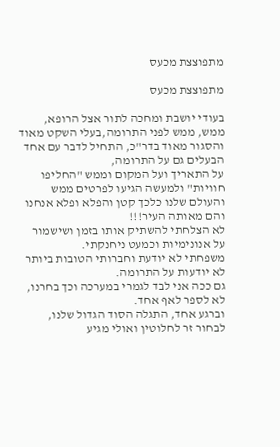מתפוצצת מכעס

מתפוצצת מכעס

בעודי יושבת ומחכה לתור אצל הרופא, ממש, ממש לפני התרומה,בעלי השקט מאוד והסגור מאוד בדר"כ, התחיל לדבר עם אחד הבעלים גם על התרומה,
על התאריך ועל המקום וממש "החליפו חוויות" ולמעשה הגיעו לפרטים ממש והעולם שלנו כלכך קטן והפלא ופלא אנחנו והם מאותה העיר!!!
לא הצלחתי להשתיק אותו בזמן ושישמור על אנונימיות וכמעט ניחנקתי.
משפחתי לא יודעת וחברותי הטובות ביותר לא יודעות על התרומה.
גם ככה אני לבד לגמרי במערכה וכך בחרנו, לא לספר לאף אחד.
וברגע אחד, התגלה הסוד הגדול שלנו, לבחור זר לחלוטין ואולי מגיע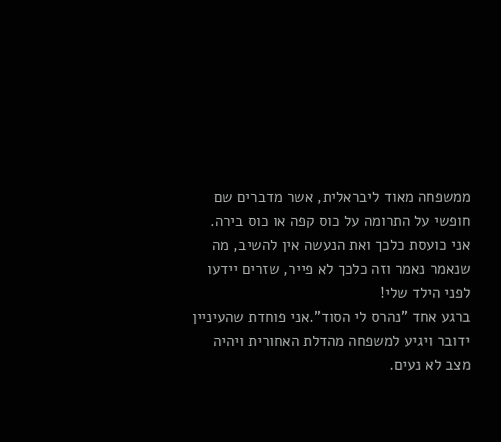ממשפחה מאוד ליבראלית, אשר מדברים שם חופשי על התרומה על כוס קפה או כוס בירה.
אני כועסת כלכך ואת הנעשה אין להשיב, מה שנאמר נאמר וזה כלכך לא פייר, שזרים יידעו לפני הילד שלי!
ברגע אחד "נהרס לי הסוד".אני פוחדת שהעיניין ידובר ויגיע למשפחה מהדלת האחורית ויהיה מצב לא נעים.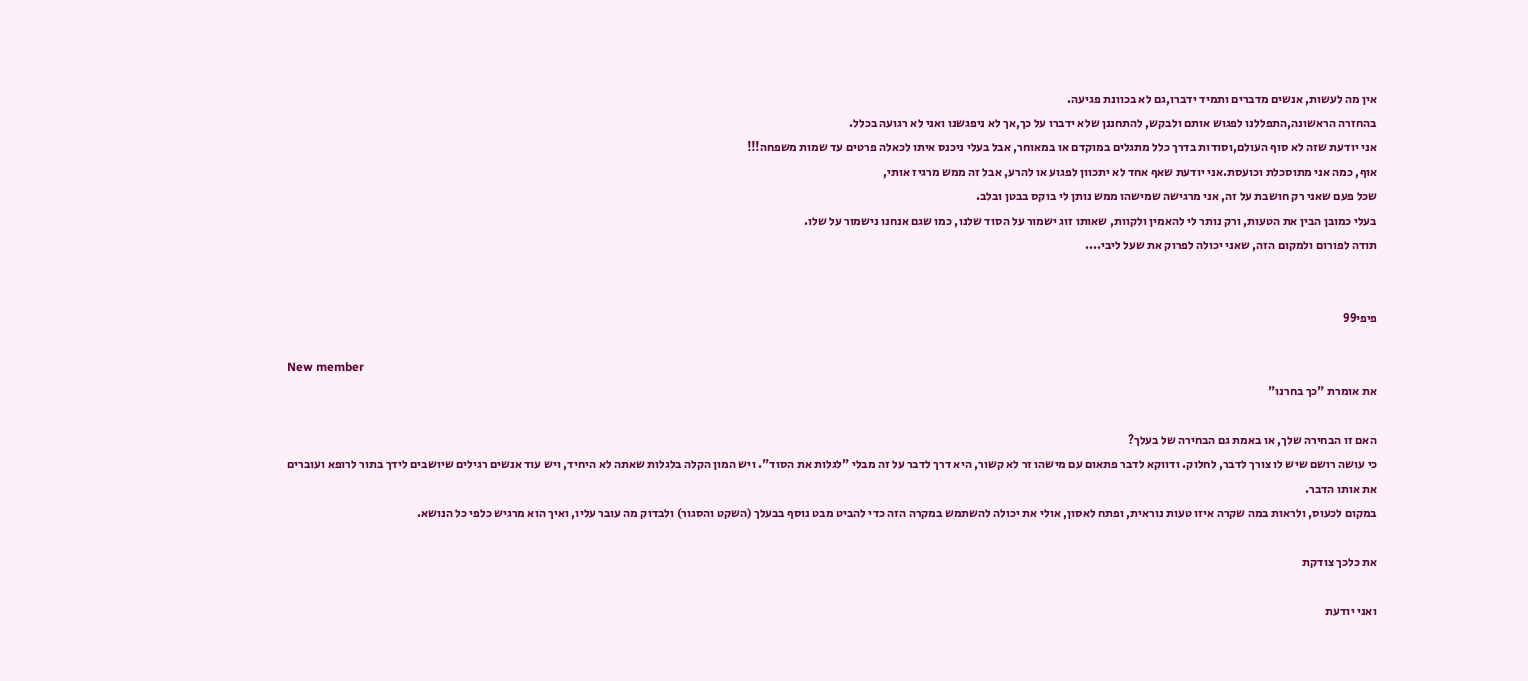אין מה לעשות, אנשים מדברים ותמיד ידברו,גם לא בכוונת פגיעה.
בהחזרה הראשונה,התפללנו לפגוש אותם ולבקש, להתחננן שלא ידברו על כך,אך לא ניפגשנו ואני לא רגועה בכלל.
אני יודעת שזה לא סוף העולם,וסודות בדרך כלל מתגלים במוקדם או במאוחר, אבל בעלי ניכנס איתו לכאלה פרטים עד שמות משפחה!!!
אוף, כמה אני מתוסכלת וכועסת.אני יודעת שאף אחד לא יתכוון לפגוע או להרע, אבל זה ממש מרגיז אותי,
שכל פעם שאני רק חושבת על זה, אני מרגישה שמישהו ממש נותן לי בוקס בבטן ובלב.
בעלי כמובן הבין את הטעות, ורק נותר לי להאמין ולקוות, שאותו זוג ישמור על הסוד שלנו, כמו שגם אנחנו נישמור על שלו.
תודה לפורום ולמקום הזה, שאני יכולה לפרוק את שעל ליבי....


פיפי99

New member
את אומרת "כך בחרנו"

האם זו הבחירה שלך, או באמת גם הבחירה של בעלך?
כי עושה רושם שיש לו צורך לדבר, לחלוק. ודווקא לדבר פתאום עם מישהו זר לא קשור, היא דרך לדבר על זה מבלי "לגלות את הסוד". ויש המון הקלה בלגלות שאתה לא היחיד, ויש עוד אנשים רגילים שיושבים לידך בתור לרופא ועוברים את אותו הדבר.
במקום לכעוס, ולראות במה שקרה איזו טעות נוראית, ופתח לאסון, אולי את יכולה להשתמש במקרה הזה כדי להביט מבט נוסף בבעלך (השקט והסגור) ולבדוק מה עובר עליו, ואיך הוא מרגיש כלפי כל הנושא.

את כלכך צודקת

ואני יודעת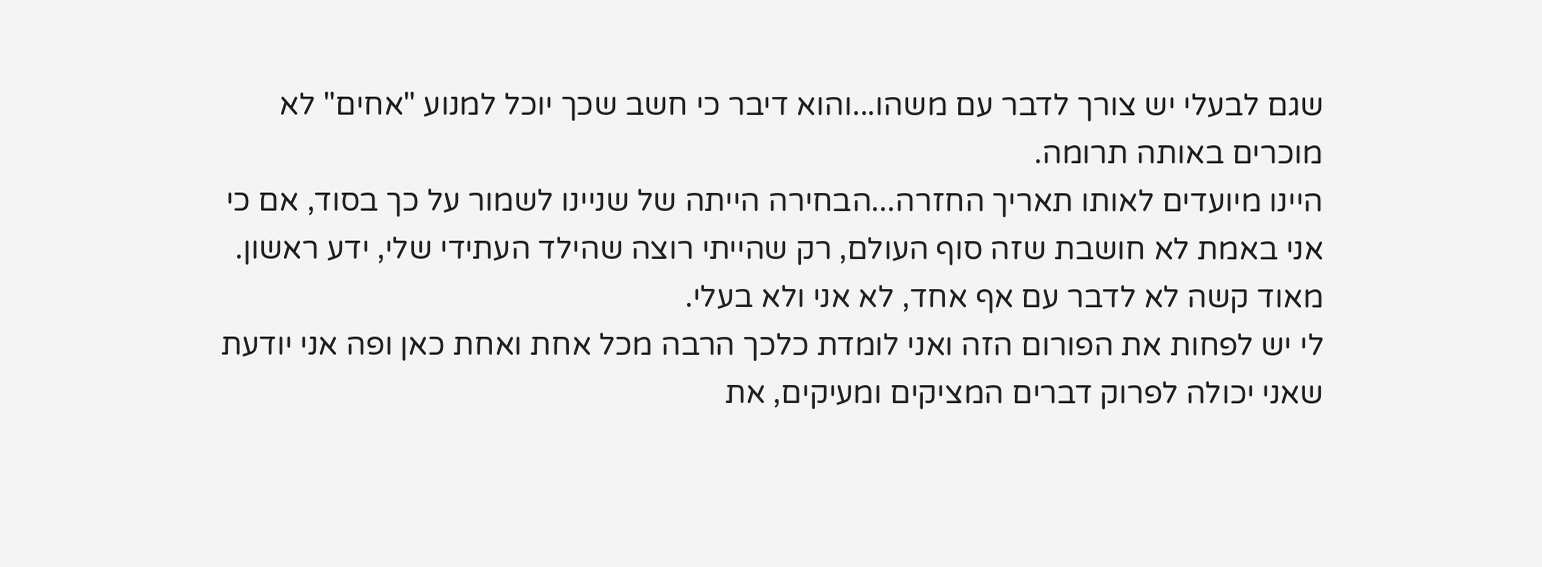שגם לבעלי יש צורך לדבר עם משהו...והוא דיבר כי חשב שכך יוכל למנוע "אחים" לא מוכרים באותה תרומה.
היינו מיועדים לאותו תאריך החזרה...הבחירה הייתה של שניינו לשמור על כך בסוד, אם כי אני באמת לא חושבת שזה סוף העולם, רק שהייתי רוצה שהילד העתידי שלי, ידע ראשון.
מאוד קשה לא לדבר עם אף אחד, לא אני ולא בעלי.
לי יש לפחות את הפורום הזה ואני לומדת כלכך הרבה מכל אחת ואחת כאן ופה אני יודעת שאני יכולה לפרוק דברים המציקים ומעיקים, את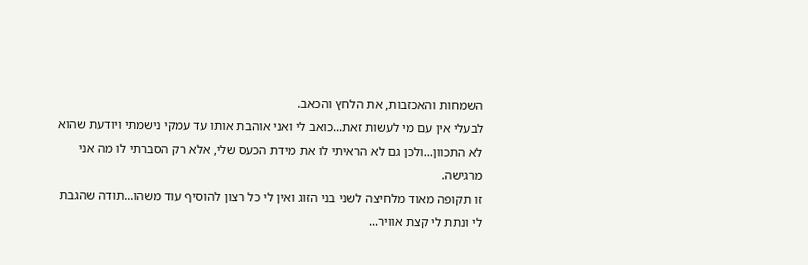השמחות והאכזבות, את הלחץ והכאב.
לבעלי אין עם מי לעשות זאת...כואב לי ואני אוהבת אותו עד עמקי נישמתי ויודעת שהוא לא התכוון...ולכן גם לא הראיתי לו את מידת הכעס שלי, אלא רק הסברתי לו מה אני מרגישה.
זו תקופה מאוד מלחיצה לשני בני הזוג ואין לי כל רצון להוסיף עוד משהו...תודה שהגבת לי ונתת לי קצת אוויר...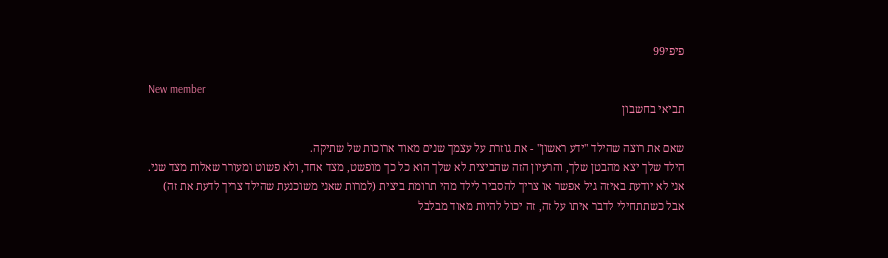פיפי99

New member
תביאי בחשבון

שאם את רוצה שהילד "ידע ראשון" - את גוזרת על עצמך שנים מאוד ארוכות של שתיקה.
הילד שלך יצא מהבטן שלך, והרעיון הזה שהביצית לא שלך הוא כל כך מופשט, מצד אחד, ולא פשוט ומעורר שאלות מצד שני.
אני לא יודעת באיזה גיל אפשר או צריך להסביר לילד מהי תרומת ביצית (למרות שאני משוכנעת שהילד צריך לדעת את זה)
אבל כשתתחילי לדבר איתו על זה, זה יכול להיות מאוד מבלבל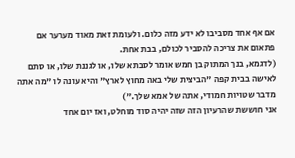אם אף אחד מסביבו לא ידע מזה כלום. ולעומת זאת מאוד מערער אם פתאום את צריכה להסביר לכולם, בבת אחת.
(לדגמא, בנך המתוק בן חמש אומר לסבתא שלו, או לגננת שלו, או סתם לאישה בבית קפה "הביצית שלי באה מחוץ לארץ" והיא עונה לו "מה אתה מדבר שטויות חמודי, אתה של אמא שלך.")
אני חוששת שהרעיון הזה שזה יהיה סוד מוחלט, ואז יום אחד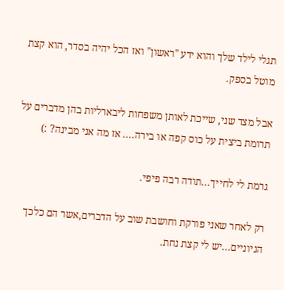תגלי לילד שלך והוא ידע "ראשון" ואז הכל יהיה בסדר, הוא קצת מוטל בספק.

אבל מצד שני, שייכת לאותן משפחות ליבארליות בהן מדברים על תרומת ביצית על כוס קפה או בירה.... אז מה אני מבינה? :)

גרמת לי לחייך...תודה רבה פיפי.

רק לאחר שאני פורקת וחושבת שוב על הדברים,אשר הם כלכך הגיוניים...יש לי קצת נחת.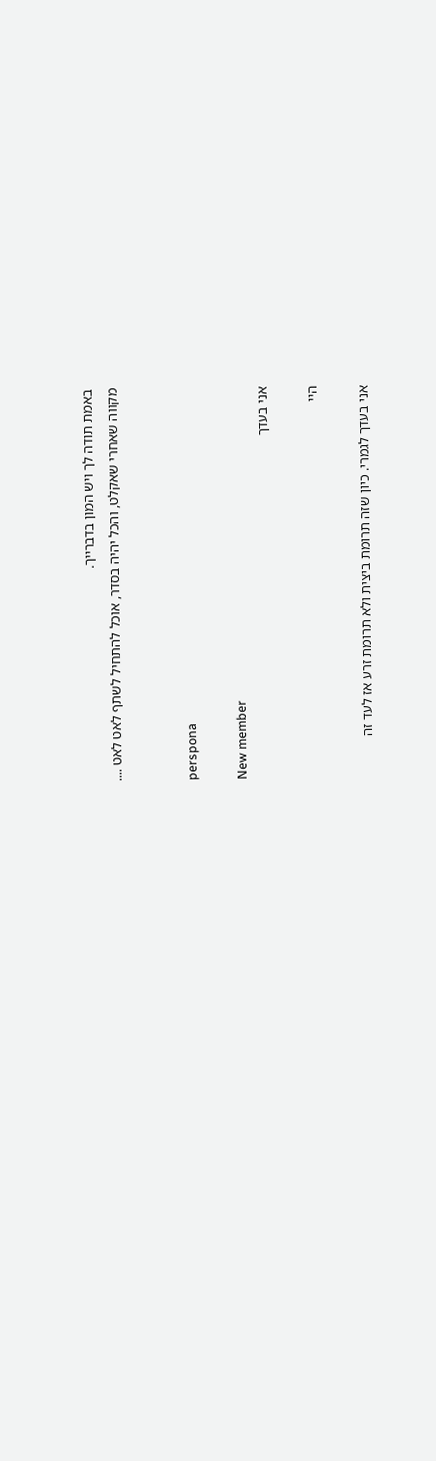באמת תודה לך ויש המון בדברייך.
מקווה שאחרי שאקלט, והכל יהיה בסדר, אוכל להתחיל לשתף לאט לאט ....


perspona

New member
אני בעדך

היי

אני בעדך לגמרי. כיון שזה תרומת ביצית ולא תרומת זרע אז לעד זה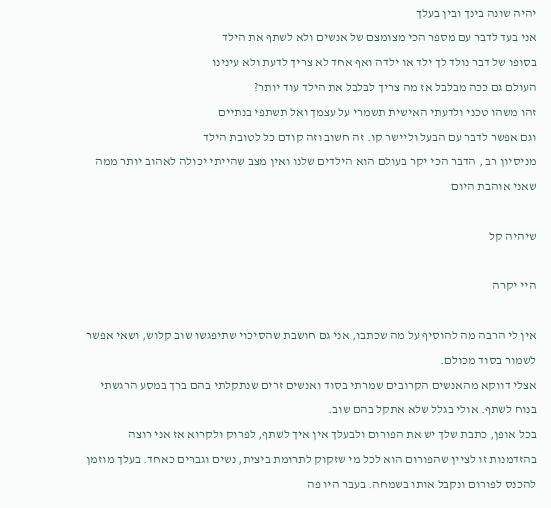יהיה שונה בינך ובין בעלך
אני בעד לדבר עם מספר הכי מצומצם של אנשים ולא לשתף את הילד
בסופו של דבר נולד לך ילד או ילדה ואף אחד לא צריך לדעת ולא עינינו
העולם גם ככה מבלבל אז מה צריך לבלבל את הילד עוד יותר?
זהו משהו טכני ולדעתי האישית תשמרי על עצמך ואל תשתפי בנתיים
וגם אפשר לדבר עם הבעל וליישר קו. זה חשוב וזה קודם כל לטובת הילד
מניסיון רב , הדבר הכי יקר בעולם הוא הילדים שלנו ואין מצב שהייתי יכולה לאהוב יותר ממה שאני אוהבת היום

שיהיה קל

היי יקרה

אין לי הרבה מה להוסיף על מה שכתבו, אני גם חושבת שהסיכוי שתיפגשו שוב קלוש, ושאי אפשר לשמור בסוד מכולם.
אצלי דווקא מהאנשים הקרובים שמרתי בסוד ואנשים זרים שנתקלתי בהם ברך במסע הרגשתי בנוח לשתף. אולי בגלל שלא אתקל בהם שוב.
בכל אופן, כתבת שלך יש את הפורום ולבעלך אין איך לשתף, לפרוק ולקרוא אז אני רוצה בהזדמנות זו לציין שהפורום הוא לכל מי שזקוק לתרומת ביצית, נשים וגברים כאחד. בעלך מוזמן להכנס לפורום ונקבל אותו בשמחה. בעבר היו פה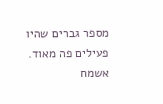מספר גברים שהיו פעילים פה מאוד. אשמח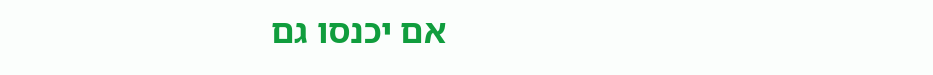אם יכנסו גם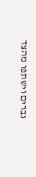גברים וישתפו מהצד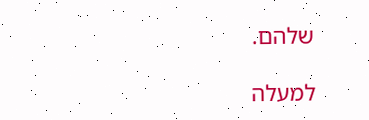שלהם.

למעלה